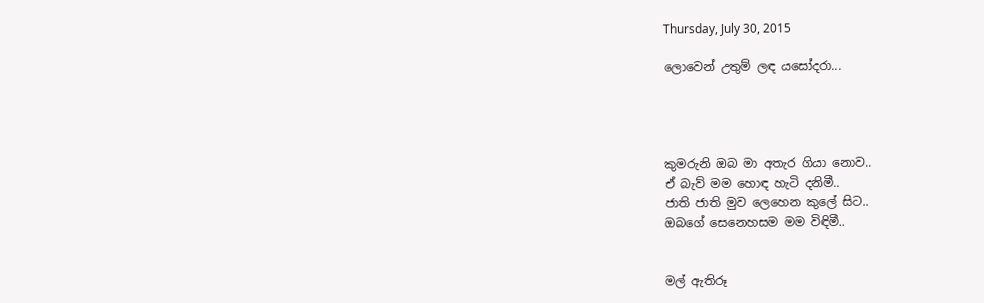Thursday, July 30, 2015

ලොවෙන් උතුම් ලඳ යසෝදරා...




කුමරුනි ඔබ මා අතැර ගියා නොව..
ඒ බැව් මම හොඳ හැටි දනිමී..
ජාති ජාති මුව ලෙහෙන කුලේ සිට..
ඔබගේ සෙනෙහසම මම විඳිමී..


මල් ඇතිරූ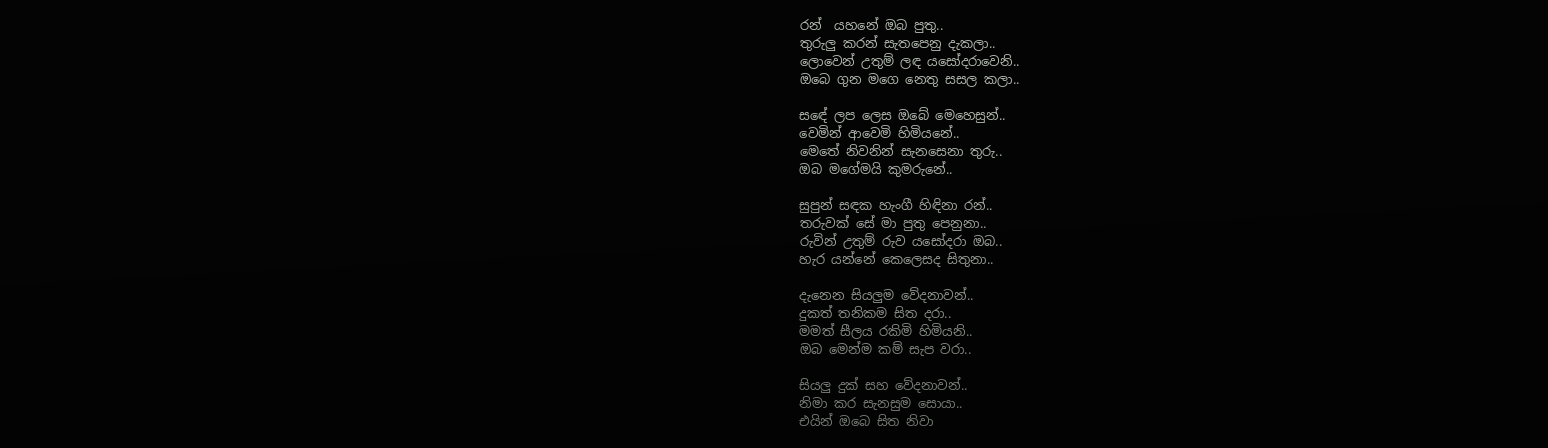රන්  යහනේ ඔබ පුතු..
තුරුලු කරන් සැතපෙනු දැකලා..
ලොවෙන් උතුම් ලඳ යසෝදරාවෙනි..
ඔබෙ ගුන මගෙ නෙතු සසල කලා..

සඳේ ලප ලෙස ඔබේ මෙහෙසුන්..
වෙමින් ආවෙමි හිමියනේ..
මෙතේ නිවනින් සැනසෙනා තුරු..
ඔබ මගේමයි කුමරුනේ..

සුපුන් සඳක හැංගී හිඳිනා රන්..
තරුවක් සේ මා පුතු පෙනුනා..
රුවින් උතුම් රුව යසෝදරා ඔබ..
හැර යන්නේ කෙලෙසද සිතුනා..

දැනෙන සියලුම වේදනාවන්..
දුකත් තනිකම සිත දරා..
මමත් සීලය රකිමි හිමියනි..
ඔබ මෙන්ම කම් සැප වරා..

සියලු දුක් සහ වේදනාවන්..
නිමා කර සැනසුම සොයා..
එයින් ඔබෙ සිත නිවා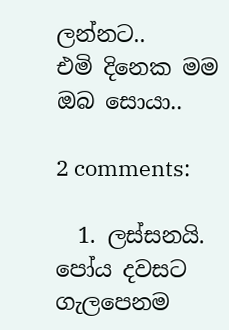ලන්නට..
එමි දිනෙක මම ඔබ සොයා..

2 comments:

  1. ලස්සනයි. පෝය දවසට ගැලපෙනම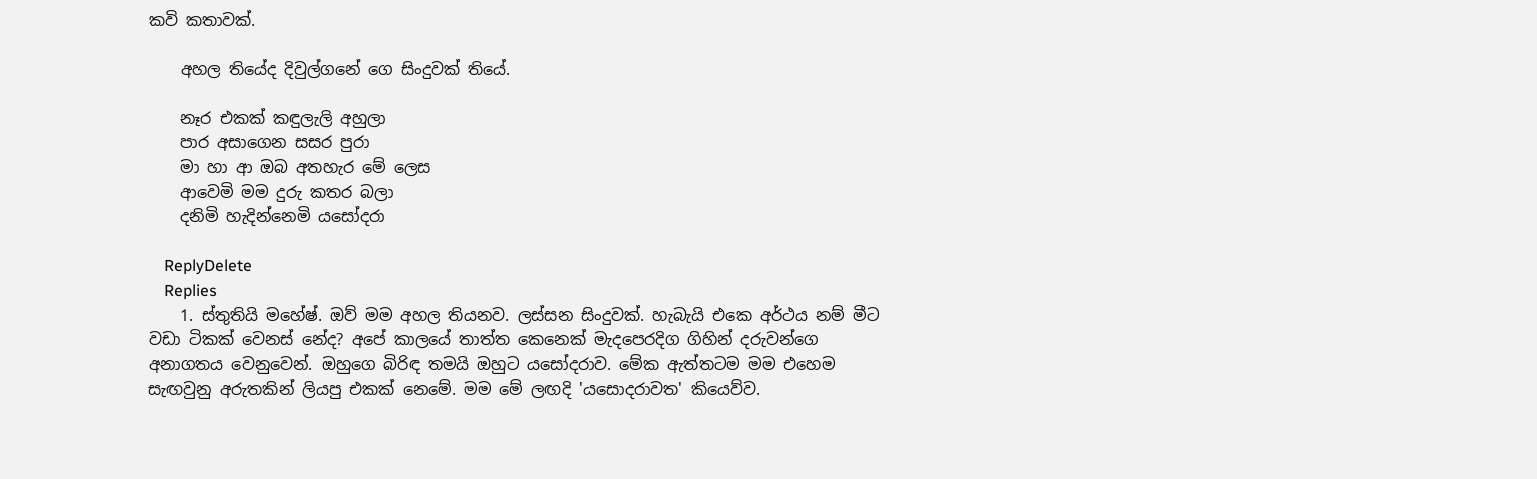කවි කතාවක්.

    අහල තියේද දිවුල්ගනේ ගෙ සිංදුවක් තියේ.

    නෑර එකක් කඳුලැලි අහුලා
    පාර අසාගෙන සසර පුරා
    මා හා ආ ඔබ අතහැර මේ ලෙස
    ආවෙමි මම දුරු කතර බලා
    දනිමි හැදින්නෙමි යසෝදරා

    ReplyDelete
    Replies
    1. ස්තුතියි මහේෂ්. ඔව් මම අහල තියනව. ලස්සන සිංදුවක්. හැබැයි එකෙ අර්ථය නම් මීට වඩා ටිකක් වෙනස් නේද? අපේ කාලයේ තාත්ත කෙනෙක් මැදපෙරදිග ගිහින් දරුවන්ගෙ අනාගතය වෙනුවෙන්. ඔහුගෙ බිරිඳ තමයි ඔහුට යසෝදරාව. මේක ඇත්තටම මම එහෙම සැඟවුනු අරුතකින් ලියපු එකක් නෙමේ. මම මේ ලඟදි 'යසොදරාවත' කියෙව්ව.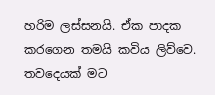හරිම ලස්සනයි. ඒක පාදක කරගෙන තමයි කවිය ලිව්වෙ. තවදෙයක් මට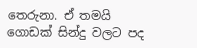තෙරුනා. ඒ තමයි ගොඩක් සින්දු වලට පද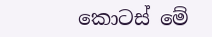කොටස් මේ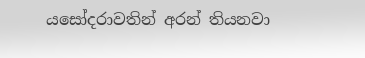යසෝදරාවතින් අරන් තියනවා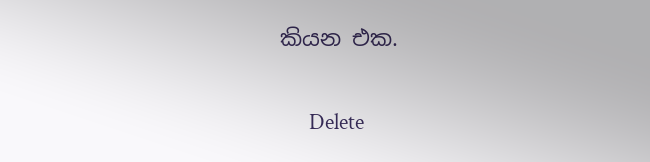කියන එක.

      Delete